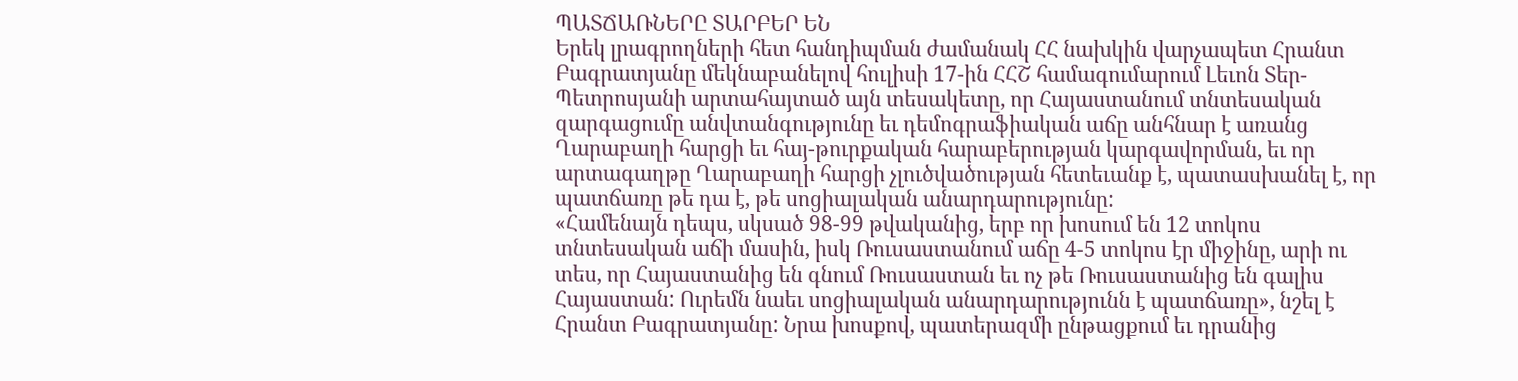ՊԱՏՃԱՌՆԵՐԸ ՏԱՐԲԵՐ ԵՆ
Երեկ լրագրողների հետ հանդիպման ժամանակ ՀՀ նախկին վարչապետ Հրանտ Բագրատյանը մեկնաբանելով հուլիսի 17-ին ՀՀՇ համագումարում Լեւոն Տեր-Պետրոսյանի արտահայտած այն տեսակետը, որ Հայաստանում տնտեսական զարգացումը անվտանգությունը եւ դեմոգրաֆիական աճը անհնար է առանց Ղարաբաղի հարցի եւ հայ-թուրքական հարաբերության կարգավորման, եւ որ արտագաղթը Ղարաբաղի հարցի չլուծվածության հետեւանք է, պատասխանել է, որ պատճառը թե դա է, թե սոցիալական անարդարությունը:
«Համենայն դեպս, սկսած 98-99 թվականից, երբ որ խոսում են 12 տոկոս տնտեսական աճի մասին, իսկ Ռուսաստանում աճը 4-5 տոկոս էր միջինը, արի ու տես, որ Հայաստանից են գնում Ռուսաստան եւ ոչ թե Ռուսաստանից են գալիս Հայաստան: Ուրեմն նաեւ սոցիալական անարդարությունն է պատճառը», նշել է Հրանտ Բագրատյանը: Նրա խոսքով, պատերազմի ընթացքում եւ դրանից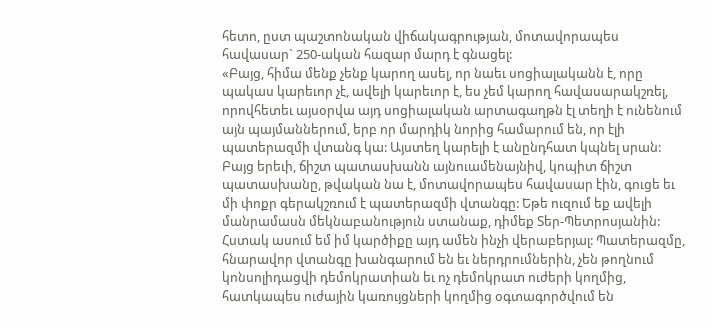հետո, ըստ պաշտոնական վիճակագրության, մոտավորապես հավասար` 250-ական հազար մարդ է գնացել:
«Բայց, հիմա մենք չենք կարող ասել, որ նաեւ սոցիալականն է, որը պակաս կարեւոր չէ, ավելի կարեւոր է, ես չեմ կարող հավասարակշռել, որովհետեւ այսօրվա այդ սոցիալական արտագաղթն էլ տեղի է ունենում այն պայմաններում, երբ որ մարդիկ նորից համարում են, որ էլի պատերազմի վտանգ կա: Այստեղ կարելի է անընդհատ կպնել սրան: Բայց երեւի, ճիշտ պատասխանն այնուամենայնիվ, կոպիտ ճիշտ պատասխանը, թվական նա է, մոտավորապես հավասար էին, գուցե եւ մի փոքր գերակշռում է պատերազմի վտանգը: Եթե ուզում եք ավելի մանրամասն մեկնաբանություն ստանաք, դիմեք Տեր-Պետրոսյանին: Հստակ ասում եմ իմ կարծիքը այդ ամեն ինչի վերաբերյալ: Պատերազմը, հնարավոր վտանգը խանգարում են եւ ներդրումներին, չեն թողնում կոնսոլիդացվի դեմոկրատիան եւ ոչ դեմոկրատ ուժերի կողմից, հատկապես ուժային կառույցների կողմից օգտագործվում են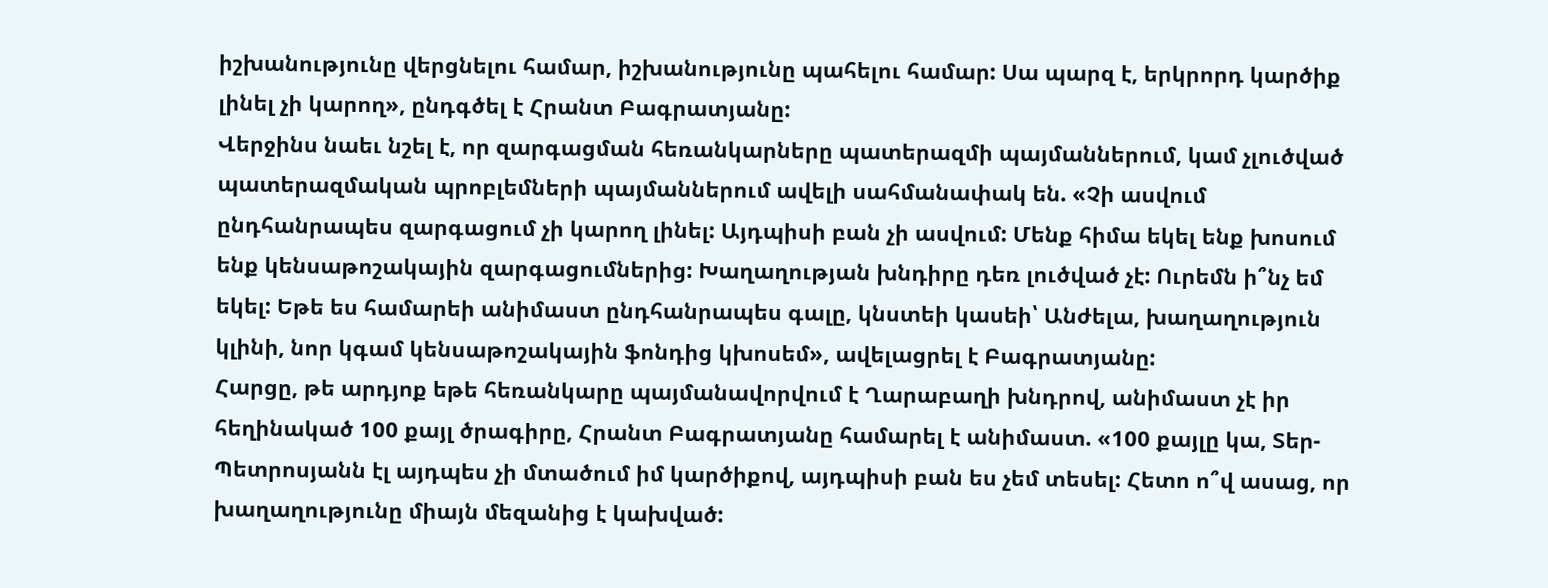իշխանությունը վերցնելու համար, իշխանությունը պահելու համար: Սա պարզ է, երկրորդ կարծիք լինել չի կարող», ընդգծել է Հրանտ Բագրատյանը:
Վերջինս նաեւ նշել է, որ զարգացման հեռանկարները պատերազմի պայմաններում, կամ չլուծված պատերազմական պրոբլեմների պայմաններում ավելի սահմանափակ են. «Չի ասվում ընդհանրապես զարգացում չի կարող լինել: Այդպիսի բան չի ասվում: Մենք հիմա եկել ենք խոսում ենք կենսաթոշակային զարգացումներից: Խաղաղության խնդիրը դեռ լուծված չէ: Ուրեմն ի՞նչ եմ եկել: Եթե ես համարեի անիմաստ ընդհանրապես գալը, կնստեի կասեի՝ Անժելա, խաղաղություն կլինի, նոր կգամ կենսաթոշակային ֆոնդից կխոսեմ», ավելացրել է Բագրատյանը:
Հարցը, թե արդյոք եթե հեռանկարը պայմանավորվում է Ղարաբաղի խնդրով, անիմաստ չէ իր հեղինակած 100 քայլ ծրագիրը, Հրանտ Բագրատյանը համարել է անիմաստ. «100 քայլը կա, Տեր-Պետրոսյանն էլ այդպես չի մտածում իմ կարծիքով, այդպիսի բան ես չեմ տեսել: Հետո ո՞վ ասաց, որ խաղաղությունը միայն մեզանից է կախված: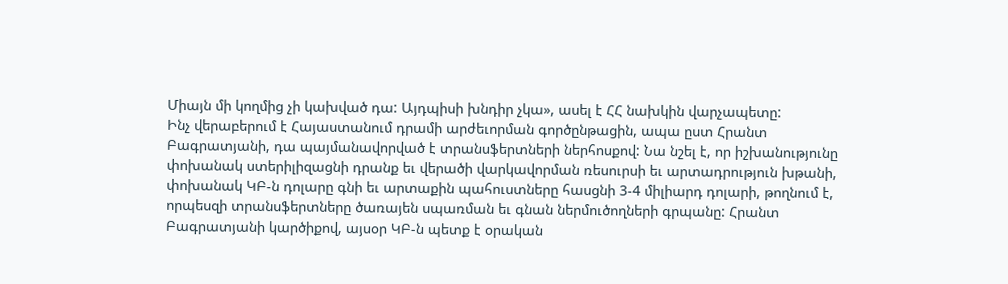Միայն մի կողմից չի կախված դա: Այդպիսի խնդիր չկա», ասել է ՀՀ նախկին վարչապետը:
Ինչ վերաբերում է Հայաստանում դրամի արժեւորման գործընթացին, ապա ըստ Հրանտ Բագրատյանի, դա պայմանավորված է տրանսֆերտների ներհոսքով: Նա նշել է, որ իշխանությունը փոխանակ ստերիլիզացնի դրանք եւ վերածի վարկավորման ռեսուրսի եւ արտադրություն խթանի, փոխանակ ԿԲ-ն դոլարը գնի եւ արտաքին պահուստները հասցնի 3-4 միլիարդ դոլարի, թողնում է, որպեսզի տրանսֆերտները ծառայեն սպառման եւ գնան ներմուծողների գրպանը: Հրանտ Բագրատյանի կարծիքով, այսօր ԿԲ-ն պետք է օրական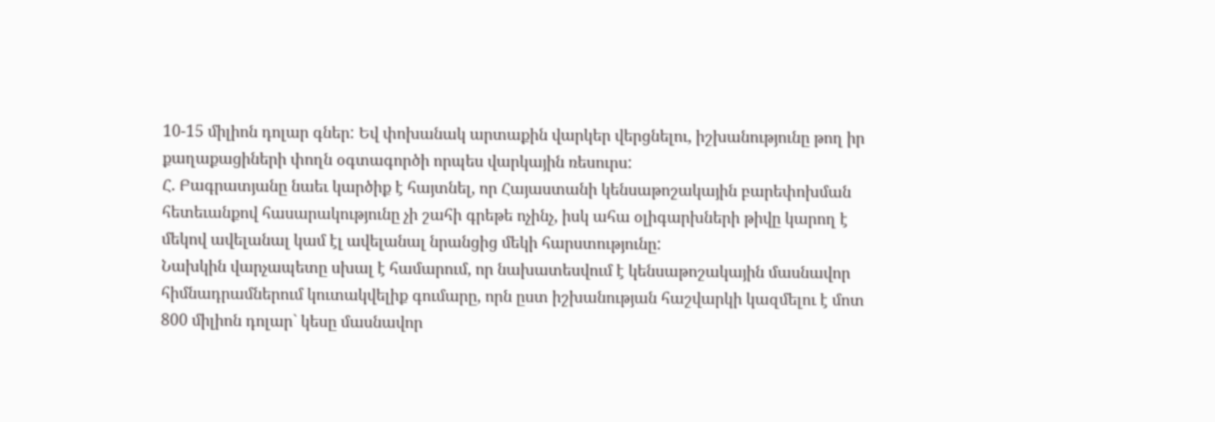10-15 միլիոն դոլար գներ: Եվ փոխանակ արտաքին վարկեր վերցնելու, իշխանությունը թող իր քաղաքացիների փողն օգտագործի որպես վարկային ռեսուրս:
Հ. Բագրատյանը նաեւ կարծիք է հայտնել, որ Հայաստանի կենսաթոշակային բարեփոխման հետեւանքով հասարակությունը չի շահի գրեթե ոչինչ, իսկ ահա օլիգարխների թիվը կարող է մեկով ավելանալ կամ էլ ավելանալ նրանցից մեկի հարստությունը:
Նախկին վարչապետը սխալ է համարում, որ նախատեսվում է կենսաթոշակային մասնավոր հիմնադրամներում կուտակվելիք գումարը, որն ըստ իշխանության հաշվարկի կազմելու է մոտ 800 միլիոն դոլար` կեսը մասնավոր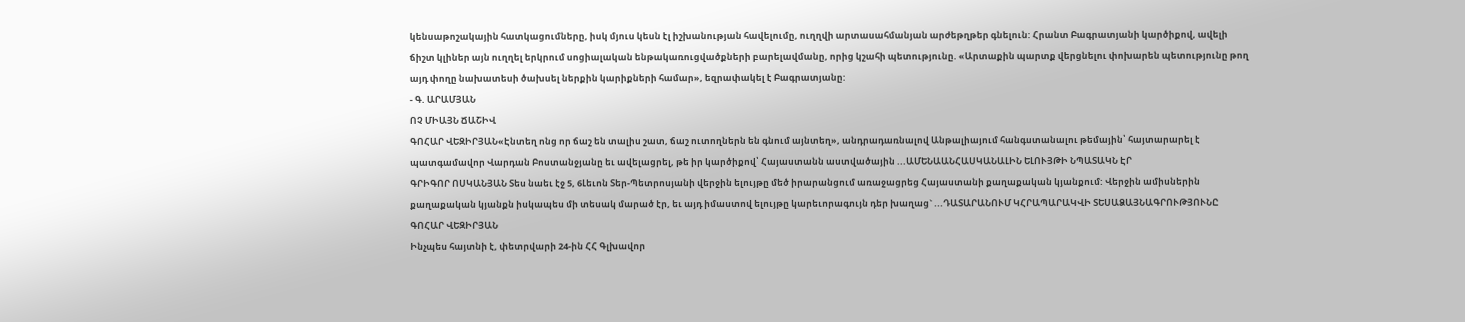կենսաթոշակային հատկացումները, իսկ մյուս կեսն էլ իշխանության հավելումը, ուղղվի արտասահմանյան արժեթղթեր գնելուն: Հրանտ Բագրատյանի կարծիքով, ավելի ճիշտ կլիներ այն ուղղել երկրում սոցիալական ենթակառուցվածքների բարելավմանը, որից կշահի պետությունը. «Արտաքին պարտք վերցնելու փոխարեն պետությունը թող այդ փողը նախատեսի ծախսել ներքին կարիքների համար», եզրափակել է Բագրատյանը:
- Գ. ԱՐԱՄՅԱՆ
ՈՉ ՄԻԱՅՆ ՃԱՇԻՎ
ԳՈՀԱՐ ՎԵԶԻՐՅԱՆ«Էնտեղ ոնց որ ճաշ են տալիս շատ, ճաշ ուտողներն են գնում այնտեղ», անդրադառնալով Անթալիայում հանգստանալու թեմային՝ հայտարարել է պատգամավոր Վարդան Բոստանջյանը եւ ավելացրել, թե իր կարծիքով՝ Հայաստանն աստվածային ...ԱՄԵՆԱԱՆՀԱՍԿԱՆԱԼԻՆ ԵԼՈՒՅԹԻ ՆՊԱՏԱԿՆ ԷՐ
ԳՐԻԳՈՐ ՈՍԿԱՆՅԱՆ Տես նաեւ էջ 5, 6Լեւոն Տեր-Պետրոսյանի վերջին ելույթը մեծ իրարանցում առաջացրեց Հայաստանի քաղաքական կյանքում: Վերջին ամիսներին քաղաքական կյանքն իսկապես մի տեսակ մարած էր, եւ այդ իմաստով ելույթը կարեւորագույն դեր խաղաց` ...ԴԱՏԱՐԱՆՈՒՄ ԿՀՐԱՊԱՐԱԿՎԻ ՏԵՍԱՁԱՅՆԱԳՐՈՒԹՅՈՒՆԸ
ԳՈՀԱՐ ՎԵԶԻՐՅԱՆ
Ինչպես հայտնի է, փետրվարի 24-ին ՀՀ Գլխավոր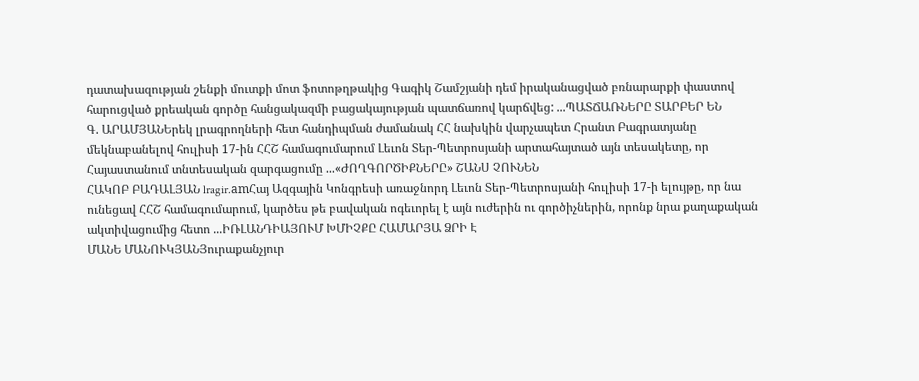դատախազության շենքի մուտքի մոտ ֆոտոթղթակից Գագիկ Շամշյանի դեմ իրականացված բռնարարքի փաստով հարուցված քրեական գործը հանցակազմի բացակայության պատճառով կարճվեց: ...ՊԱՏՃԱՌՆԵՐԸ ՏԱՐԲԵՐ ԵՆ
Գ. ԱՐԱՄՅԱՆԵրեկ լրագրողների հետ հանդիպման ժամանակ ՀՀ նախկին վարչապետ Հրանտ Բագրատյանը մեկնաբանելով հուլիսի 17-ին ՀՀՇ համագումարում Լեւոն Տեր-Պետրոսյանի արտահայտած այն տեսակետը, որ Հայաստանում տնտեսական զարգացումը ...«ԺՈՂԳՈՐԾԻՔՆԵՐԸ» ՇԱՆՍ ՉՈՒՆԵՆ
ՀԱԿՈԲ ԲԱԴԱԼՅԱՆ lragir.amՀայ Ազգային Կոնգրեսի առաջնորդ Լեւոն Տեր-Պետրոսյանի հուլիսի 17-ի ելույթը, որ նա ունեցավ ՀՀՇ համագումարում, կարծես թե բավական ոգեւորել է այն ուժերին ու գործիչներին, որոնք նրա քաղաքական ակտիվացումից հետո ...ԻՌԼԱՆԴԻԱՅՈՒՄ ԽՄԻՉՔԸ ՀԱՄԱՐՅԱ ՁՐԻ Է
ՄԱՆԵ ՄԱՆՈՒԿՅԱՆՅուրաքանչյուր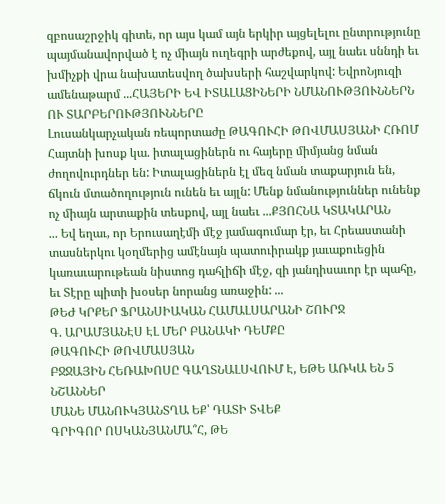զբոսաշրջիկ գիտե, որ այս կամ այն երկիր այցելելու ընտրությունը պայմանավորված է ոչ միայն ուղեգրի արժեքով, այլ նաեւ սննդի եւ խմիչքի վրա նախատեսվող ծախսերի հաշվարկով: ԵվրոՆյուզի ամենաթարմ ...ՀԱՅԵՐԻ ԵՎ ԻՏԱԼԱՑԻՆԵՐԻ ՆՄԱՆՈՒԹՅՈՒՆՆԵՐՆ ՈՒ ՏԱՐԲԵՐՈՒԹՅՈՒՆՆԵՐԸ
Լուսանկարչական ռեպորտաժը ԹԱԳՈՒՀԻ ԹՈՎՄԱՍՅԱՆԻ ՀՌՈՄ
Հայտնի խոսք կա. իտալացիներն ու հայերը միմյանց նման ժողովուրդներ են: Իտալացիներն էլ մեզ նման տաքարյուն են, ճկուն մտածողություն ունեն եւ այլն: Մենք նմանություններ ունենք ոչ միայն արտաքին տեսքով, այլ նաեւ ...ՔՅՈՀՆԱ ԿՏԱԿԱՐԱՆ
... Եվ եղաւ, որ Երուսաղէմի մէջ յամագումար էր, եւ Հրեաստանի տասներկու կօղմերից ամէնայն պատուիրակք յաւաքուեցին կառաւարութեան նիստոց դահլիճի մէջ, զի յանդիսաւոր էր պահը, եւ Տէրը պիտի խօսեր նորանց առաջին: ...
ԹԵԺ ԿՐՔԵՐ ՖՐԱՆՍԻԱԿԱՆ ՀԱՄԱԼՍԱՐԱՆԻ ՇՈՒՐՋ
Գ. ԱՐԱՄՅԱՆԷՍ ԷԼ ՄԵՐ ԲԱՆԱԿԻ ԴԵՄՔԸ
ԹԱԳՈՒՀԻ ԹՈՎՄԱՍՅԱՆ
ԲՋՋԱՅԻՆ ՀԵՌԱԽՈՍԸ ԳԱՂՏՆԱԼՍՎՈՒՄ Է, ԵԹԵ ԱՌԿԱ ԵՆ 5 ՆՇԱՆՆԵՐ
ՄԱՆԵ ՄԱՆՈՒԿՅԱՆՏՂԱ ԵՔ՝ ԴԱՏԻ ՏՎԵՔ
ԳՐԻԳՈՐ ՈՍԿԱՆՅԱՆՄԱ՞Հ, ԹԵ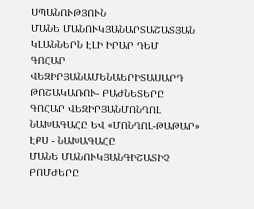ՍՊԱՆՈՒԹՅՈՒՆ
ՄԱՆԵ ՄԱՆՈՒԿՅԱՆԱՐՏԱՇԱՏՅԱՆ ԿԼԱՆՆԵՐՆ ԷԼԻ ԻՐԱՐ ԴԵՄ
ԳՈՀԱՐ ՎԵԶԻՐՅԱՆԱՄԵՆԱԵՐԻՏԱՍԱՐԴ ԹՈՇԱԿԱՌՈՒ- ԲԱԺՆԵՏԵՐԸ
ԳՈՀԱՐ ՎԵԶԻՐՅԱՆՄՈՆՂՈԼ ՆԱԽԱԳԱՀԸ ԵՎ «ՄՈՆՂՈԼ-ԹԱԹԱՐ» ԷՔՍ - ՆԱԽԱԳԱՀԸ
ՄԱՆԵ ՄԱՆՈՒԿՅԱՆԳԻՇԱՏԻՉ ԲՈՄԺԵՐԸ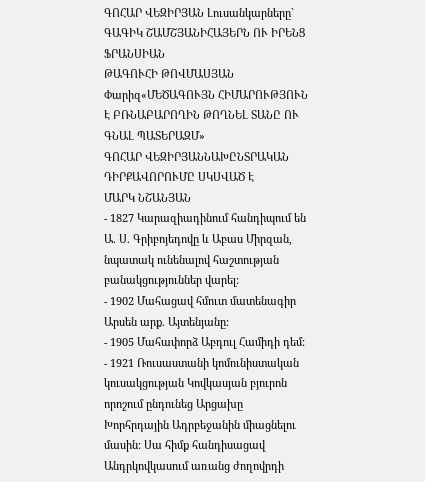ԳՈՀԱՐ ՎԵԶԻՐՅԱՆ Լուսանկարները` ԳԱԳԻԿ ՇԱՄՇՅԱՆԻՀԱՅԵՐՆ ՈՒ ԻՐԵՆՑ ՖՐԱՆՍԻԱՆ
ԹԱԳՈՒՀԻ ԹՈՎՄԱՍՅԱՆ Փարիզ«ՄԵԾԱԳՈՒՅՆ ՀԻՄԱՐՈՒԹՅՈՒՆ Է ԲՌՆԱԲԱՐՈՂԻՆ ԹՈՂՆԵԼ ՏԱՆԸ ՈՒ ԳՆԱԼ ՊԱՏԵՐԱԶՄ»
ԳՈՀԱՐ ՎԵԶԻՐՅԱՆՆԱԽԸՆՏՐԱԿԱՆ ԴԻՐՔԱՎՈՐՈՒՄԸ ՍԿՍՎԱԾ Է
ՄԱՐԿ ՆՇԱՆՅԱՆ
- 1827 Կարազիադինում հանդիպում են Ա. Ս. Գրիբոյեդովը և Աբաս Միրզան, նպատակ ունենալով հաշտության բանակցություններ վարել:
- 1902 Մահացավ հմուտ մատենագիր Արսեն արք. Այտենյանը:
- 1905 Մահափորձ Աբդուլ Համիդի դեմ:
- 1921 Ռուսաստանի կոմունիստական կուսակցության Կովկասյան բյուրոն որոշում ընդունեց Արցախը Խորհրդային Ադրբեջանին միացնելու մասին: Սա հիմք հանդիսացավ Անդրկովկասում առանց ժողովրդի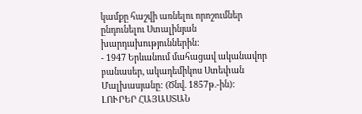կամքը հաշվի առնելու որոշումներ ընդունելու Ստալինյան խարդախություններին:
- 1947 Երևանում մահացավ ականավոր բանասեր, ակադեմիկոս Ստեփան Մալխասյանը: (Ծնվ. 1857թ.-ին):
ԼՈՒՐԵՐ ՀԱՅԱՍՏԱՆ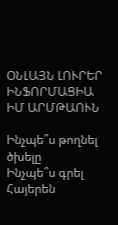ՕՆԼԱՅՆ ԼՈՒՐԵՐ
ԻՆՖՈՐՄԱՑԻԱ
ԻՄ ԱՐՄԹԱՈՒՆ

Ինչպե՞ս թողնել ծխելը
Ինչպե՞ս գրել Հայերեն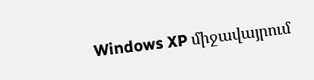Windows XP միջավայրում